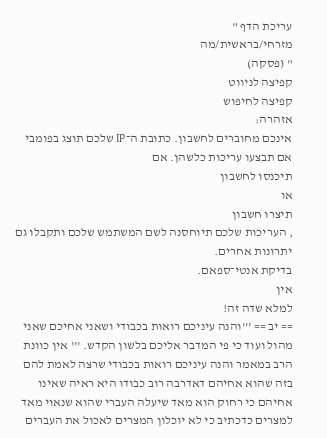עריכת הדף "
מזרחי/בראשית/מה
" (פסקה)
קפיצה לניווט
קפיצה לחיפוש
אזהרה:
אינכם מחוברים לחשבון. כתובת ה־IP שלכם תוצג בפומבי אם תבצעו עריכות כלשהן. אם
תיכנסו לחשבון
או
תיצרו חשבון
, העריכות שלכם תיוחסנה לשם המשתמש שלכם ותקבלו גם יתרונות אחרים.
בדיקת אנטי־ספאם.
אין
למלא שדה זה!
== יב == '''והנה עיניכם רואות בכבודי ושאני אחיכם שאני מהול ועוד כי פי המדבר אליכם בלשון הקדש. ''' אין כוונת הרב במאמר והנה עיניכם רואות בכבודי שרצה לאמת להם בזה שהוא אחיהם דאדרבה רוב כבודו היא ראיה שאינו אחיהם כי רחוק הוא מאד שיעלה העברי שהוא שנאוי מאד למצרים כדכתיב כי לא יוכלון המצרים לאכול את העברים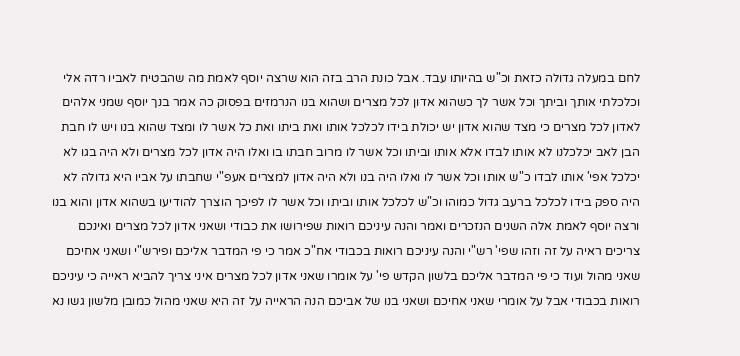לחם במעלה גדולה כזאת וכ"ש בהיותו עבד. אבל כונת הרב בזה הוא שרצה יוסף לאמת מה שהבטיח לאביו רדה אלי וכלכלתי אותך וביתך וכל אשר לך כשהוא אדון לכל מצרים ושהוא בנו הנרמזים בפסוק כה אמר בנך יוסף שמני אלהים לאדון לכל מצרים כי מצד שהוא אדון יש יכולת בידו לכלכל אותו ואת ביתו ואת כל אשר לו ומצד שהוא בנו ויש לו חבת הבן לאב יכלכלנו לא אותו לבדו אלא אותו וביתו וכל אשר לו מרוב חבתו בו ואלו היה אדון לכל מצרים ולא היה בגו לא יכלכל אפי' אותו לבדו כ"ש אותו וכל אשר לו ואלו היה בנו ולא היה אדון למצרים אעפ"י שחבתו על אביו היא גדולה לא היה ספק בידו לכלכל ברעב גדול כמוהו וכ"ש לכלכל אותו וביתו וכל אשר לו לפיכך הוצרך להודיעו בשהוא אדון והוא בנו ורצה יוסף לאמת אלה השנים הנזכרים ואמר והנה עיניכם רואות שפירושו את כבודי ושאני אדון לכל מצרים ואינכם צריכים ראיה על זה וזהו שפי' רש"י והנה עיניכם רואות בכבודי אח"כ אמר כי פי המדבר אליכם ופירש"י ושאני אחיכם שאני מהול ועוד כי פי המדבר אליכם בלשון הקדש פי' על אומרו שאני אדון לכל מצרים איני צריך להביא ראייה כי עיניכם רואות בכבודי אבל על אומרי שאני אחיכם ושאני בנו של אביכם הנה הראייה על זה היא שאני מהול כמובן מלשון גשו נא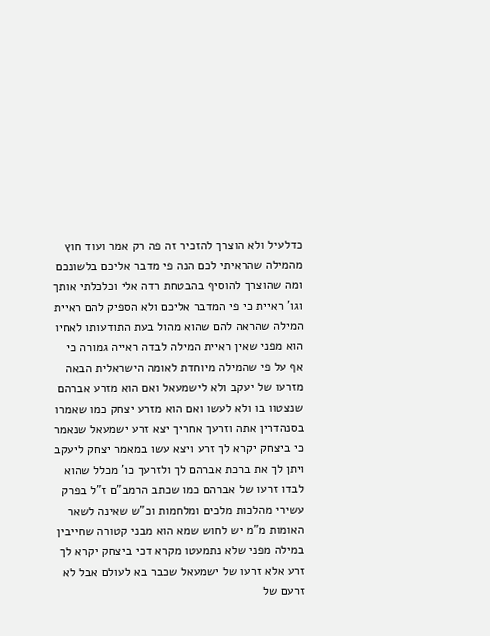כדלעיל ולא הוצרך להזכיר זה פה רק אמר ועוד חוץ מהמילה שהראיתי לכם הנה פי מדבר אליכם בלשונכם ומה שהוצרך להוסיף בהבטחת רדה אלי וכלכלתי אותך וגו' ראיית כי פי המדבר אליכם ולא הספיק להם ראיית המילה שהראה להם שהוא מהול בעת התודעותו לאחיו הוא מפני שאין ראיית המילה לבדה ראייה גמורה כי אף על פי שהמילה מיוחדת לאומה הישראלית הבאה מזרעו של יעקב ולא לישמעאל ואם הוא מזרע אברהם שנצטוו בו ולא לעשו ואם הוא מזרע יצחק כמו שאמרו בסנהדרין אתה וזרעך אחריך יצא זרע ישמעאל שנאמר כי ביצחק יקרא לך זרע ויצא עשו במאמר יצחק ליעקב ויתן לך את ברכת אברהם לך ולזרעך כו' מכלל שהוא לבדו זרעו של אברהם כמו שכתב הרמב"ם ז"ל בפרק עשירי מהלכות מלכים ומלחמות וכ"ש שאינה לשאר האומות מ"מ יש לחוש שמא הוא מבני קטורה שחייבין במילה מפני שלא נתמעטו מקרא דכי ביצחק יקרא לך זרע אלא זרעו של ישמעאל שכבר בא לעולם אבל לא זרעם של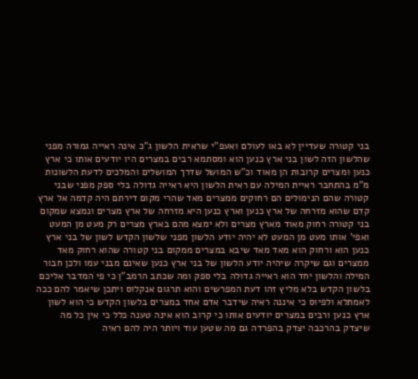בני קטורה שעדיין לא באו לעולם ואעפ"י שראית הלשון ג"כ אינה ראייה גמורה מפני שהלשון הזה לשון בני ארץ כנען הוא ומסתמא רבים במצרים היו יודעים אותו כי ארץ כנען ומצרים קרובות הן מאוד וכ"ש המושל שדרך המושלים והמלכים לדעת הלשונות מ"מ בהתחבר ראיית המילה עם ראית הלשון היא ראייה גדולה בלי ספק מפני שבני קטורה שהם הנימולים הם רחוקים ממצרים מאד שהרי מקום דירתם היה קדמה אל ארץ קדם שהוא מזרחה של ארץ כנען וארץ כנען היא מזרחה של ארץ מצרים ונמצא שמקום בני קטורה רחוק מאוד מארץ מצרים ולא ימצא מהם בארץ מצרים רק מעט מן המעט ואפי' אותו מעט מן המעט לא יהיה יודע הלשון מפני שלשון הקדש לשון של בני ארץ כנען הוא ורחוק הוא מאד מאד שיבא במצרים ממקום בני קטורה שהוא רחוק מאד ממצרים וגם שיקרה שיהיה יודע הלשון של בני ארץ כנען שאינם מבני עמו ולכן חבור המילה והלשון יחד הוא ראייה גדולה בלי ספק ומה שכתב הרמב"ן כי פי המדבר אליכם בלשון הקדש בלא מליץ זהו דעת המפרשים והוא תרגום אנקלוס ויתכן שיאמר להם ככה לאמתלא ולפיוס כי איננה ראיה שידבר אדם אחד במצרים בלשון הקדש כי הוא לשון ארץ כנען ורבים במצרים יודעים אותו כי קרוב הוא אינה טענה כלל כי אין כל מה שיצדק בהרכבה יצדק בהפרדה גם מה שטען עוד ויותר היה להם ראיה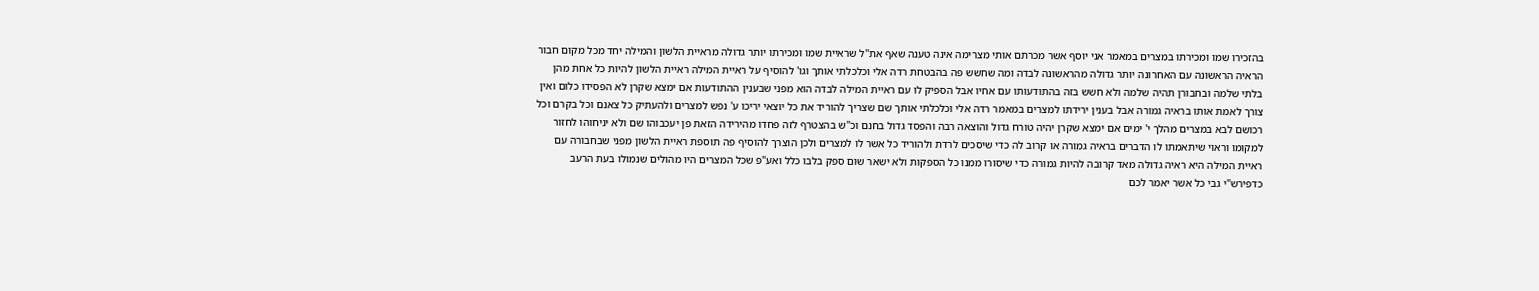בהזכירו שמו ומכירתו במצרים במאמר אני יוסף אשר מכרתם אותי מצרימה אינה טענה שאף את"ל שראיית שמו ומכירתו יותר גדולה מראיית הלשון והמילה יחד מכל מקום חבור הראיה הראשונה עם האחרונה יותר גדולה מהראשונה לבדה ומה שחשש פה בהבטחת רדה אלי וכלכלתי אותך וגו' להוסיף על ראיית המילה ראיית הלשון להיות כל אחת מהן בלתי שלמה ובחבורן תהיה שלמה ולא חשש בזה בהתודעותו עם אחיו אבל הספיק לו עם ראיית המילה לבדה הוא מפני שבענין ההתודעות אם ימצא שקרן לא הפסידו כלום ואין צורך לאמת אותו בראיה גמורה אבל בענין ירידתו למצרים במאמר רדה אלי וכלכלתי אותך שם שצריך להוריד את כל יוצאי יריכו ע' נפש למצרים ולהעתיק כל צאנם וכל בקרם וכל רכושם לבא במצרים מהלך י' ימים אם ימצא שקרן יהיה טורח גדול והוצאה רבה והפסד גדול בחנם וכ"ש בהצטרף לזה פחדו מהירידה הזאת פן יעכבוהו שם ולא יניחוהו לחזור למקומו וראוי שיתאמתו לו הדברים בראיה גמורה או קרוב לה כדי שיסכים לרדת ולהוריד כל אשר לו למצרים ולכן הוצרך להוסיף פה תוספת ראיית הלשון מפני שבחבורה עם ראיית המילה היא ראיה גדולה מאד קרובה להיות גמורה כדי שיסורו ממנו כל הספקות ולא ישאר שום ספק בלבו כלל ואע"פ שכל המצרים היו מהולים שנמולו בעת הרעב כדפירש"י גבי כל אשר יאמר לכם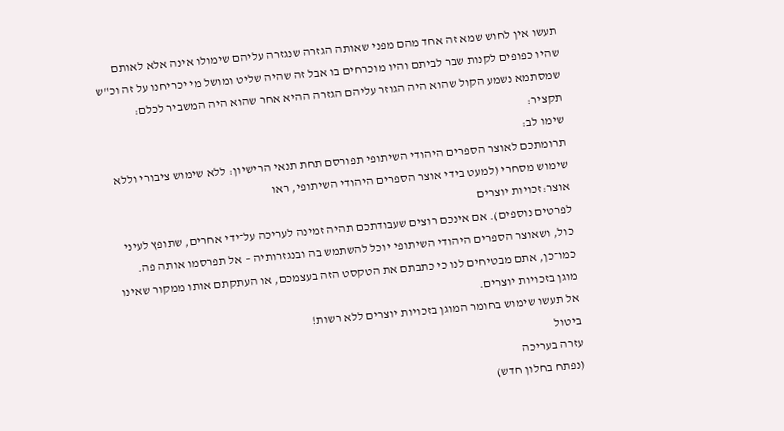תעשו אין לחוש שמא זה אחד מהם מפני שאותה הגזרה שנגזרה עליהם שימולו אינה אלא לאותם שהיו כפופים לקנות שבר לביתם והיו מוכרחים בו אבל זה שהיה שליט ומושל מי יכריחנו על זה וכ"ש שמסתמא נשמע הקול שהוא היה הגוזר עליהם הגזרה ההיא אחר שהוא היה המשביר לכלם:
תקציר:
שימו לב:
תרומתכם לאוצר הספרים היהודי השיתופי תפורסם תחת תנאי הרישיון: ללא שימוש ציבורי וללא שימוש מסחרי (למעט בידי אוצר הספרים היהודי השיתופי, ראו
אוצר:זכויות יוצרים
לפרטים נוספים). אם אינכם רוצים שעבודתכם תהיה זמינה לעריכה על־ידי אחרים, שתופץ לעיני כול, ושאוצר הספרים היהודי השיתופי יוכל להשתמש בה ובנגזרותיה – אל תפרסמו אותה פה. כמו־כן, אתם מבטיחים לנו כי כתבתם את הטקסט הזה בעצמכם, או העתקתם אותו ממקור שאינו מוגן בזכויות יוצרים.
אל תעשו שימוש בחומר המוגן בזכויות יוצרים ללא רשות!
ביטול
עזרה בעריכה
(נפתח בחלון חדש)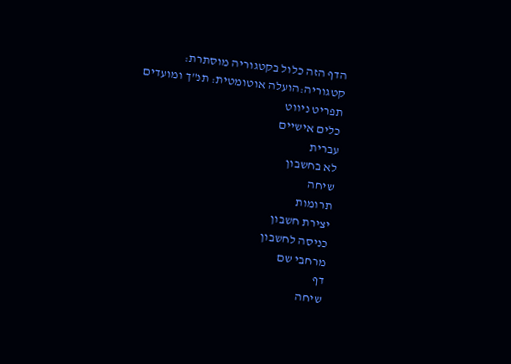הדף הזה כלול בקטגוריה מוסתרת:
קטגוריה:הועלה אוטומטית: תנ"ך ומועדים
תפריט ניווט
כלים אישיים
עברית
לא בחשבון
שיחה
תרומות
יצירת חשבון
כניסה לחשבון
מרחבי שם
דף
שיחה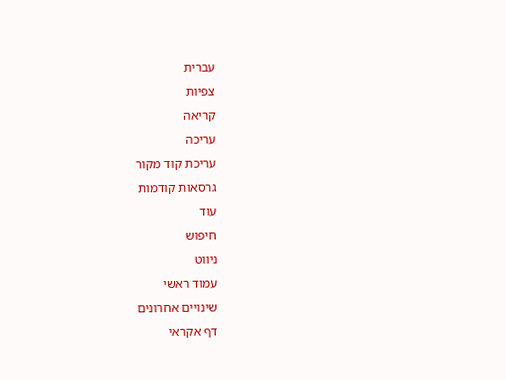עברית
צפיות
קריאה
עריכה
עריכת קוד מקור
גרסאות קודמות
עוד
חיפוש
ניווט
עמוד ראשי
שינויים אחרונים
דף אקראי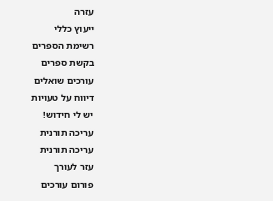עזרה
ייעוץ כללי
רשימת הספרים
בקשת ספרים
עורכים שואלים
דיווח על טעויות
יש לי חידוש!
עריכה תורנית
עריכה תורנית
עזר לעורך
פורום עורכים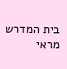בית המדרש
מראי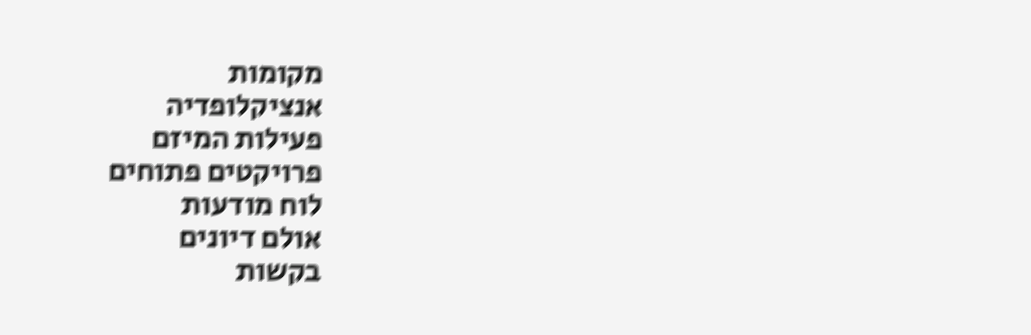מקומות
אנציקלופדיה
פעילות המיזם
פרויקטים פתוחים
לוח מודעות
אולם דיונים
בקשות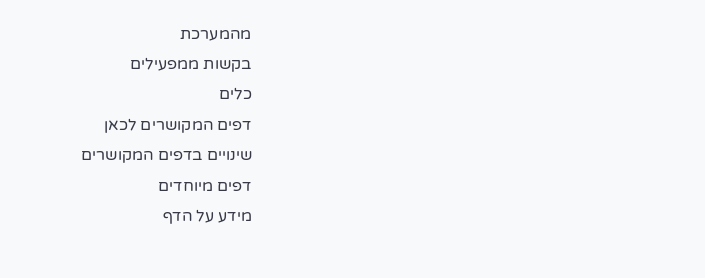מהמערכת
בקשות ממפעילים
כלים
דפים המקושרים לכאן
שינויים בדפים המקושרים
דפים מיוחדים
מידע על הדף